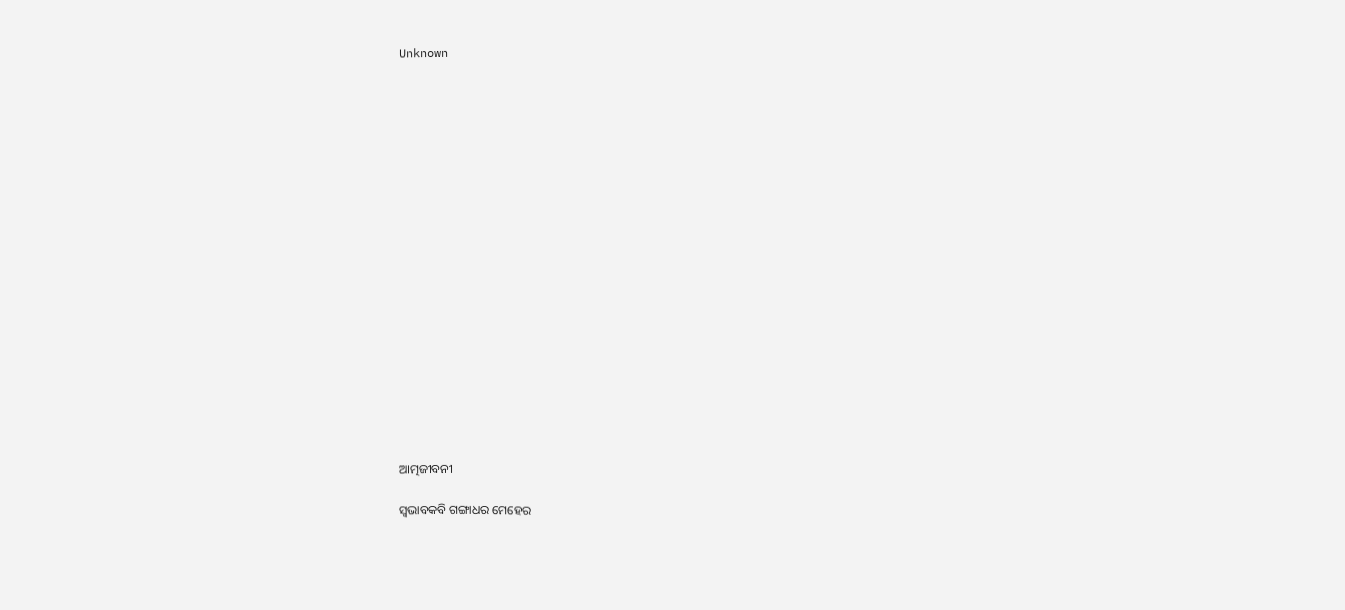Unknown



















ଆତ୍ମଜୀବନୀ

ସ୍ୱଭାବକବି ଗଙ୍ଗାଧର ମେହେର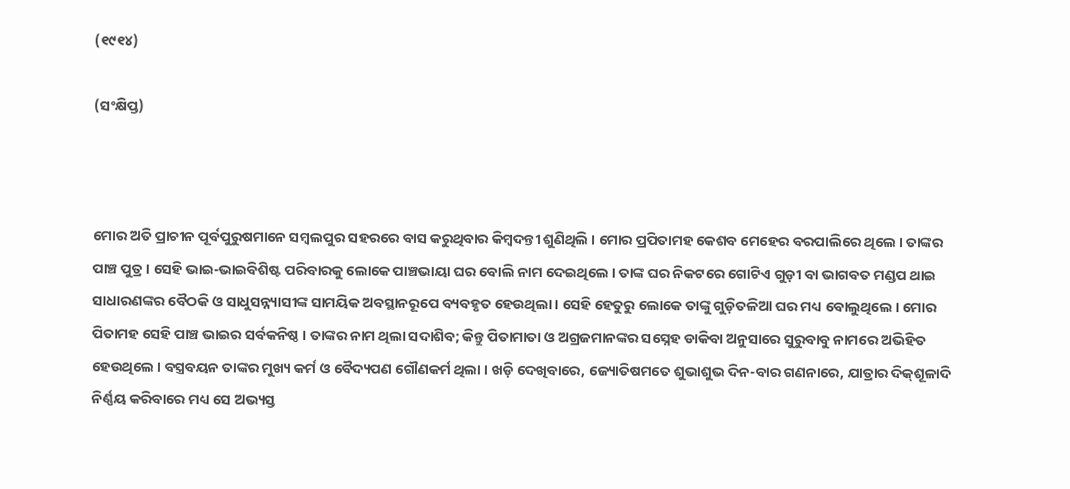(୧୯୧୪)

(ସଂକ୍ଷିପ୍ତ)



ମୋର ଅତି ପ୍ରାଚୀନ ପୂର୍ବପୁରୁଷମାନେ ସମ୍ବଲପୁର ସହରରେ ବାସ କରୁଥିବାର କିମ୍ବଦନ୍ତୀ ଶୁଣିଥିଲି । ମୋର ପ୍ରପିତାମହ କେଶବ ମେହେର ବରପାଲିରେ ଥିଲେ । ତାଙ୍କର ପାଞ୍ଚ ପୁତ୍ର । ସେହି ଭାଇ-ଭାଇବିଶିଷ୍ଟ ପରିବାରକୁ ଲୋକେ ପାଞ୍ଚଭାୟା ଘର ବୋଲି ନାମ ଦେଇଥିଲେ । ତାଙ୍କ ଘର ନିକଟରେ ଗୋଟିଏ ଗୁଡ଼ୀ ବା ଭାଗବତ ମଣ୍ଡପ ଥାଇ ସାଧାରଣଙ୍କର ବୈଠକି ଓ ସାଧୁସନ୍ନ୍ୟାସୀଙ୍କ ସାମୟିକ ଅବସ୍ଥାନରୂପେ ବ୍ୟବହୃତ ହେଉଥିଲା । ସେହି ହେତୁରୁ ଲୋକେ ତାଙ୍କୁ ଗୁଡ଼ିତଳିଆ ଘର ମଧ୍ୟ ବୋଲୁଥିଲେ । ମୋର ପିତାମହ ସେହି ପାଞ୍ଚ ଭାଇର ସର୍ବକନିଷ୍ଠ । ତାଙ୍କର ନାମ ଥିଲା ସଦାଶିବ; କିନ୍ତୁ ପିତାମାତା ଓ ଅଗ୍ରଜମାନଙ୍କର ସସ୍ନେହ ଡାକିବା ଅନୁସାରେ ସୁରୁବାବୁ ନାମରେ ଅଭିହିତ ହେଉଥିଲେ । ବସ୍ତ୍ରବୟନ ତାଙ୍କର ମୁଖ୍ୟ କର୍ମ ଓ ବୈଦ୍ୟପଣ ଗୌଣକର୍ମ ଥିଲା । ଖଡ଼ି ଦେଖିବାରେ, ଜ୍ୟୋତିଷମତେ ଶୁଭାଶୁଭ ଦିନ-ବାର ଗଣନାରେ, ଯାତ୍ରାର ଦିକ୍‌ଶୂଳାଦି ନିର୍ଣ୍ଣୟ କରିବାରେ ମଧ୍ୟ ସେ ଅଭ୍ୟସ୍ତ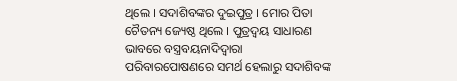ଥିଲେ । ସଦାଶିବଙ୍କର ଦୁଇପୁତ୍ର । ମୋର ପିତା ଚୈତନ୍ୟ ଜ୍ୟେଷ୍ଠ ଥିଲେ । ପୁତ୍ରଦ୍ୱୟ ସାଧାରଣ ଭାବରେ ବସ୍ତ୍ରବୟନାଦିଦ୍ୱାରା ପରିବାରପୋଷଣରେ ସମର୍ଥ ହେଲାରୁ ସଦାଶିବଙ୍କ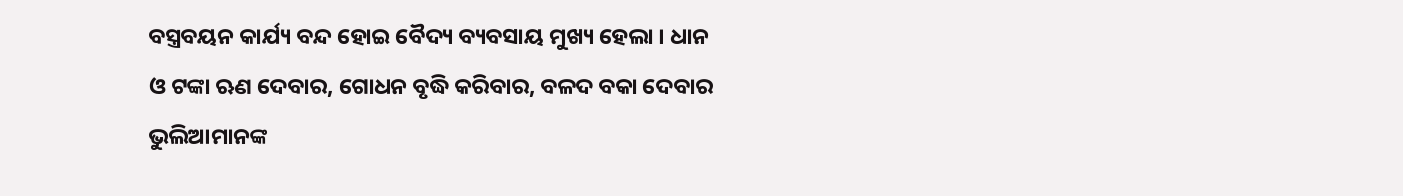ବସ୍ତ୍ରବୟନ କାର୍ଯ୍ୟ ବନ୍ଦ ହୋଇ ବୈଦ୍ୟ ବ୍ୟବସାୟ ମୁଖ୍ୟ ହେଲା । ଧାନ ଓ ଟଙ୍କା ଋଣ ଦେବାର, ଗୋଧନ ବୃଦ୍ଧି କରିବାର, ବଳଦ ବକା ଦେବାର ଭୁଲିଆମାନଙ୍କ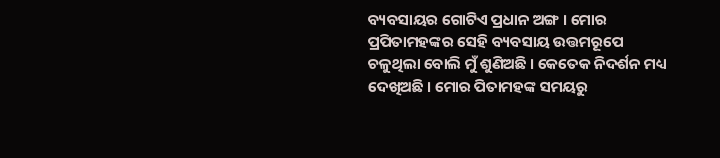ବ୍ୟବସାୟର ଗୋଟିଏ ପ୍ରଧାନ ଅଙ୍ଗ । ମୋର ପ୍ରପିତାମହଙ୍କର ସେହି ବ୍ୟବସାୟ ଉତ୍ତମରୂପେ ଚଳୁଥିଲା ବୋଲି ମୁଁ ଶୁଣିଅଛି । କେତେକ ନିଦର୍ଶନ ମଧ୍ୟ ଦେଖିଅଛି । ମୋର ପିତାମହଙ୍କ ସମୟରୁ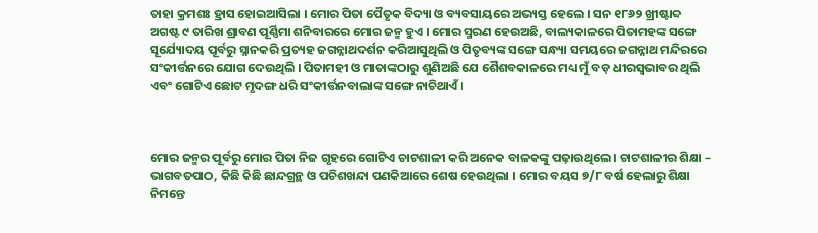ତାହା କ୍ରମଶଃ ହ୍ରାସ ହୋଇଆସିଲା । ମୋର ପିତା ପୈତୃକ ବିଦ୍ୟା ଓ ବ୍ୟବସାୟରେ ଅଭ୍ୟସ୍ତ ହେଲେ । ସନ ୧୮୬୨ ଖ୍ରୀଷ୍ଟାବ୍ଦ ଅଗଷ୍ଟ ୯ ତାରିଖ ଶ୍ରାବଣ ପୂର୍ଣ୍ଣିମା ଶନିବାରରେ ମୋର ଜନ୍ମ ହୁଏ । ମୋର ସ୍ମରଣ ହେଉଅଛି, ବାଲ୍ୟକାଳରେ ପିତାମହଙ୍କ ସଙ୍ଗେ ସୂର୍ଯ୍ୟୋଦୟ ପୂର୍ବରୁ ସ୍ନାନକରି ପ୍ରତ୍ୟହ ଜଗନ୍ନାଥଦର୍ଶନ କରିଆସୁଥିଲି ଓ ପିତୃବ୍ୟଙ୍କ ସଙ୍ଗେ ସନ୍ଧ୍ୟା ସମୟରେ ଜଗନ୍ନାଥ ମନ୍ଦିରରେ ସଂକୀର୍ତ୍ତନରେ ଯୋଗ ଦେଉଥିଲି । ପିତାମହୀ ଓ ମାତାଙ୍କଠାରୁ ଶୁଣିଅଛି ଯେ ଶୈଶବକାଳରେ ମଧ୍ୟ ମୁଁ ବଡ଼ ଧୀରସ୍ୱଭାବର ଥିଲି ଏବଂ ଗୋଟିଏ ଛୋଟ ମୃଦଙ୍ଗ ଧରି ସଂକୀର୍ତ୍ତନବାଲାଙ୍କ ସଙ୍ଗେ ନାଚିଥାଏଁ ।



ମୋର ଜନ୍ମର ପୂର୍ବରୁ ମୋର ପିତା ନିଜ ଗୃହରେ ଗୋଟିଏ ଚାଟଶାଳୀ କରି ଅନେକ ବାଳକଙ୍କୁ ପଢ଼ାଉଥିଲେ । ଚାଟଶାଳୀର ଶିକ୍ଷା – ଭାଗବତପାଠ, କିଛି କିଛି ଛାନ୍ଦଗ୍ରନ୍ଥ ଓ ପଚିଶଖନ୍ଦା ପଣକିଆରେ ଶେଷ ହେଉଥିଲା । ମୋର ବୟସ ୭/୮ ବର୍ଷ ହେଲାରୁ ଶିକ୍ଷା ନିମନ୍ତେ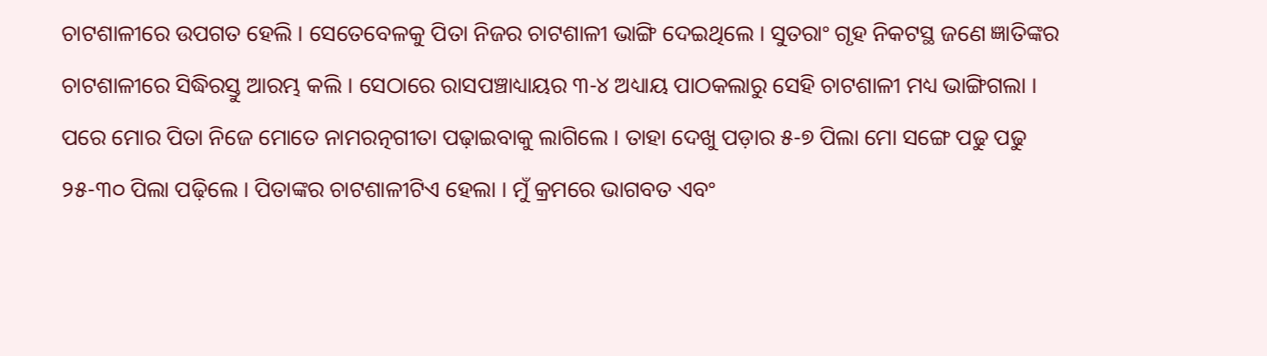ଚାଟଶାଳୀରେ ଉପଗତ ହେଲି । ସେତେବେଳକୁ ପିତା ନିଜର ଚାଟଶାଳୀ ଭାଙ୍ଗି ଦେଇଥିଲେ । ସୁତରାଂ ଗୃହ ନିକଟସ୍ଥ ଜଣେ ଜ୍ଞାତିଙ୍କର ଚାଟଶାଳୀରେ ସିଦ୍ଧିରସ୍ତୁ ଆରମ୍ଭ କଲି । ସେଠାରେ ରାସପଞ୍ଚାଧ୍ୟାୟର ୩-୪ ଅଧ୍ୟାୟ ପାଠକଲାରୁ ସେହି ଚାଟଶାଳୀ ମଧ୍ୟ ଭାଙ୍ଗିଗଲା । ପରେ ମୋର ପିତା ନିଜେ ମୋତେ ନାମରତ୍ନଗୀତା ପଢ଼ାଇବାକୁ ଲାଗିଲେ । ତାହା ଦେଖୁ ପଡ଼ାର ୫-୭ ପିଲା ମୋ ସଙ୍ଗେ ପଢୁ ପଢୁ ୨୫-୩୦ ପିଲା ପଢ଼ିଲେ । ପିତାଙ୍କର ଚାଟଶାଳୀଟିଏ ହେଲା । ମୁଁ କ୍ରମରେ ଭାଗବତ ଏବଂ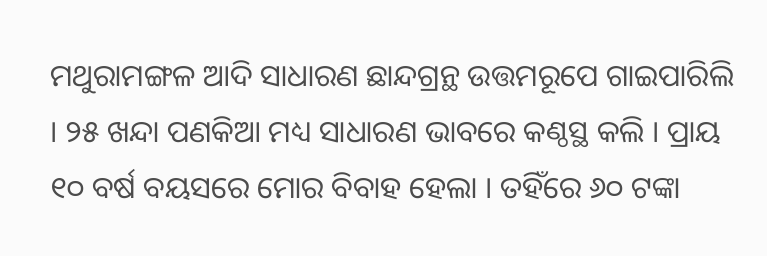ମଥୁରାମଙ୍ଗଳ ଆଦି ସାଧାରଣ ଛାନ୍ଦଗ୍ରନ୍ଥ ଉତ୍ତମରୂପେ ଗାଇପାରିଲି । ୨୫ ଖନ୍ଦା ପଣକିଆ ମଧ୍ୟ ସାଧାରଣ ଭାବରେ କଣ୍ଠସ୍ଥ କଲି । ପ୍ରାୟ ୧୦ ବର୍ଷ ବୟସରେ ମୋର ବିବାହ ହେଲା । ତହିଁରେ ୬୦ ଟଙ୍କା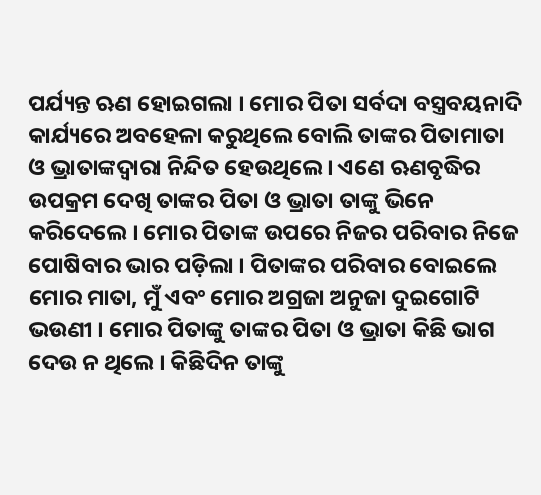ପର୍ଯ୍ୟନ୍ତ ଋଣ ହୋଇଗଲା । ମୋର ପିତା ସର୍ବଦା ବସ୍ତ୍ରବୟନାଦି କାର୍ଯ୍ୟରେ ଅବହେଳା କରୁଥିଲେ ବୋଲି ତାଙ୍କର ପିତାମାତା ଓ ଭ୍ରାତାଙ୍କଦ୍ଵାରା ନିନ୍ଦିତ ହେଉଥିଲେ । ଏଣେ ଋଣବୃଦ୍ଧିର ଉପକ୍ରମ ଦେଖି ତାଙ୍କର ପିତା ଓ ଭ୍ରାତା ତାଙ୍କୁ ଭିନେ କରିଦେଲେ । ମୋର ପିତାଙ୍କ ଉପରେ ନିଜର ପରିବାର ନିଜେ ପୋଷିବାର ଭାର ପଡ଼ିଲା । ପିତାଙ୍କର ପରିବାର ବୋଇଲେ ମୋର ମାତା, ମୁଁ ଏବଂ ମୋର ଅଗ୍ରଜା ଅନୁଜା ଦୁଇଗୋଟି ଭଉଣୀ । ମୋର ପିତାଙ୍କୁ ତାଙ୍କର ପିତା ଓ ଭ୍ରାତା କିଛି ଭାଗ ଦେଉ ନ ଥିଲେ । କିଛିଦିନ ତାଙ୍କୁ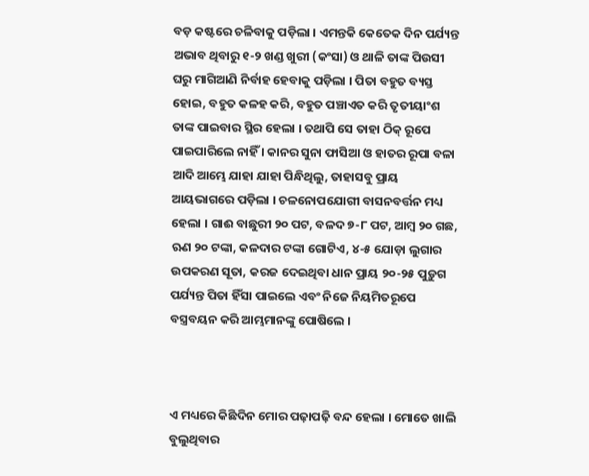ବଡ଼ କଷ୍ଟରେ ଚଳିବାକୁ ପଡ଼ିଲା । ଏମନ୍ତକି କେତେକ ଦିନ ପର୍ଯ୍ୟନ୍ତ ଅଭାବ ଥିବାରୁ ୧-୨ ଖଣ୍ଡ ଖୁରୀ (କଂସା) ଓ ଥାଳି ତାଙ୍କ ପିଉସୀ ଘରୁ ମାଗିଆଣି ନିର୍ବାହ ହେବାକୁ ପଡ଼ିଲା । ପିତା ବହୁତ ବ୍ୟସ୍ତ ହୋଇ, ବହୁତ କଳହ କରି, ବହୁତ ପଞ୍ଚାଏତ କରି ତୃତୀୟାଂଶ ତାଙ୍କ ପାଇବାର ସ୍ଥିର ହେଲା । ତଥାପି ସେ ତାହା ଠିକ୍ ରୂପେ ପାଇପାରିଲେ ନାହିଁ । କାନର ସୁନା ଫାସିଆ ଓ ହାତର ରୂପା ବଳା ଆଦି ଆମ୍ଭେ ଯାହା ଯାହା ପିନ୍ଧିଥିଲୁ, ତାହାସବୁ ପ୍ରାୟ ଆୟଭାଗରେ ପଡ଼ିଲା । ଚଳନୋପଯୋଗୀ ବାସନବର୍ତ୍ତନ ମଧ୍ୟ ହେଲା । ଗାଈ ବାଛୁରୀ ୨୦ ପଟ, ବଳଦ ୭-୮ ପଟ, ଆମ୍ବ ୨୦ ଗଛ, ଋଣ ୨୦ ଟଙ୍କା, କଳଦାର ଟଙ୍କା ଗୋଟିଏ, ୪-୫ ଯୋଡ଼ା ଲୁଗାର ଉପକରଣ ସୂତା, କରଜ ଦେଇଥିବା ଧାନ ପ୍ରାୟ ୨୦-୨୫ ପୁଡ଼ୁଗ ପର୍ଯ୍ୟନ୍ତ ପିତା ହିଁସା ପାଇଲେ ଏବଂ ନିଜେ ନିୟମିତରୂପେ ବସ୍ତ୍ରବୟନ କରି ଆମ୍ଭମାନଙ୍କୁ ପୋଷିଲେ ।



ଏ ମଧ୍ୟରେ କିଛିଦିନ ମୋର ପଢ଼ାପଢ଼ି ବନ୍ଦ ହେଲା । ମୋତେ ଖାଲି ବୁଲୁଥିବାର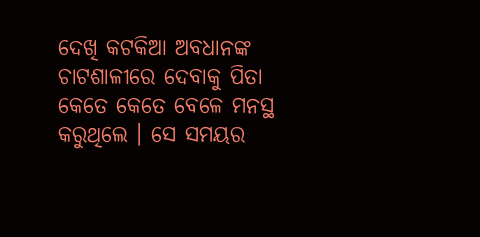ଦେଖି କଟକିଆ ଅବଧାନଙ୍କ ଚାଟଶାଳୀରେ ଦେବାକୁ ପିତା କେତେ କେତେ ବେଳେ ମନସ୍ଥ କରୁଥିଲେ । ସେ ସମୟର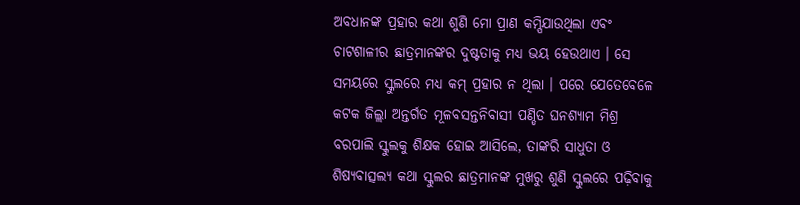ଅବଧାନଙ୍କ ପ୍ରହାର କଥା ଶୁଣି ମୋ ପ୍ରାଣ କମ୍ପିଯାଉଥିଲା ଏବଂ ଚାଟଶାଳୀର ଛାତ୍ରମାନଙ୍କର ଦୁଷ୍ଟତାକୁ ମଧ୍ୟ ଭୟ ହେଉଥାଏ । ସେ ସମୟରେ ସ୍କୁଲରେ ମଧ୍ୟ କମ୍ ପ୍ରହାର ନ ଥିଲା । ପରେ ଯେତେବେଳେ କଟକ ଜିଲ୍ଲା ଅନ୍ତର୍ଗତ ମୂଳବସନ୍ତନିବାସୀ ପଣ୍ଡିତ ଘନଶ୍ୟାମ ମିଶ୍ର ବରପାଲି ସ୍କୁଲକୁ ଶିକ୍ଷକ ହୋଇ ଆସିଲେ, ତାଙ୍କରି ସାଧୁତା ଓ ଶିଷ୍ୟବାତ୍ସଲ୍ୟ କଥା ସ୍କୁଲର ଛାତ୍ରମାନଙ୍କ ମୁଖରୁ ଶୁଣି ସ୍କୁଲରେ ପଢ଼ିବାକୁ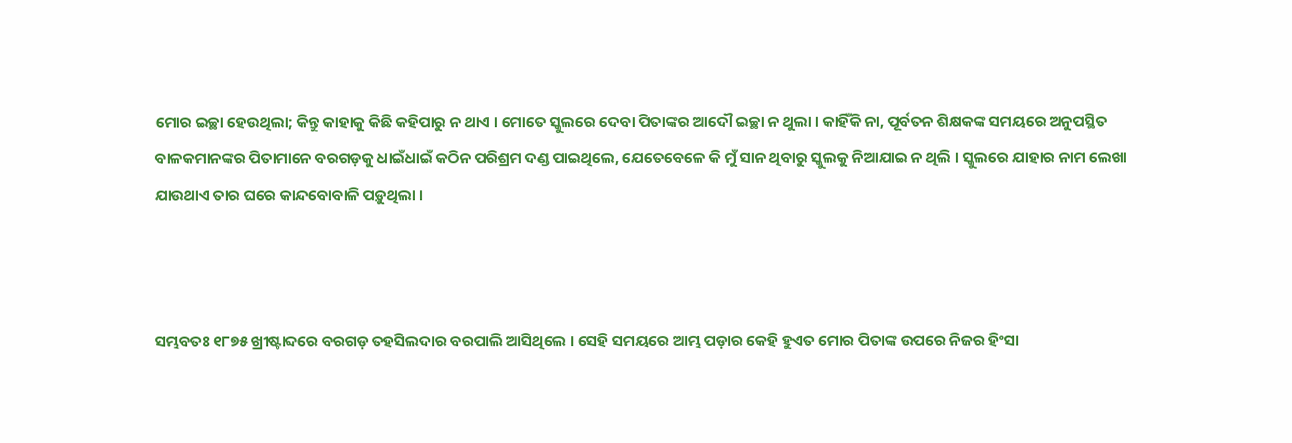ମୋର ଇଚ୍ଛା ହେଉଥିଲା; କିନ୍ତୁ କାହାକୁ କିଛି କହିପାରୁ ନ ଥାଏ । ମୋତେ ସ୍କୁଲରେ ଦେବା ପିତାଙ୍କର ଆଦୌ ଇଚ୍ଛା ନ ଥୁଲା । କାହିଁକି ନା, ପୂର୍ବତନ ଶିକ୍ଷକଙ୍କ ସମୟରେ ଅନୁପସ୍ଥିତ ବାଳକମାନଙ୍କର ପିତାମାନେ ବରଗଡ଼କୁ ଧାଇଁଧାଇଁ କଠିନ ପରିଶ୍ରମ ଦଣ୍ଡ ପାଇଥିଲେ, ଯେତେବେଳେ କି ମୁଁ ସାନ ଥିବାରୁ ସ୍କୁଲକୁ ନିଆଯାଇ ନ ଥିଲି । ସ୍କୁଲରେ ଯାହାର ନାମ ଲେଖା ଯାଉଥାଏ ତାର ଘରେ କାନ୍ଦବୋବାଳି ପଡ଼ୁଥିଲା ।



ସମ୍ଭବତଃ ୧୮୭୫ ଖ୍ରୀଷ୍ଟାବ୍ଦରେ ବରଗଡ଼ ତହସିଲଦାର ବରପାଲି ଆସିଥିଲେ । ସେହି ସମୟରେ ଆମ୍ଭ ପଡ଼ାର କେହି ହୁଏତ ମୋର ପିତାଙ୍କ ଉପରେ ନିଜର ହିଂସା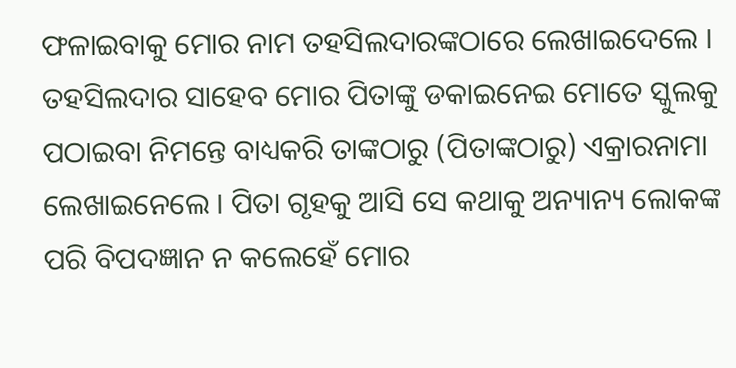ଫଳାଇବାକୁ ମୋର ନାମ ତହସିଲଦାରଙ୍କଠାରେ ଲେଖାଇଦେଲେ । ତହସିଲଦାର ସାହେବ ମୋର ପିତାଙ୍କୁ ଡକାଇନେଇ ମୋତେ ସ୍କୁଲକୁ ପଠାଇବା ନିମନ୍ତେ ବାଧ୍ୟକରି ତାଙ୍କଠାରୁ (ପିତାଙ୍କଠାରୁ) ଏକ୍ରାରନାମା ଲେଖାଇନେଲେ । ପିତା ଗୃହକୁ ଆସି ସେ କଥାକୁ ଅନ୍ୟାନ୍ୟ ଲୋକଙ୍କ ପରି ବିପଦଜ୍ଞାନ ନ କଲେହେଁ ମୋର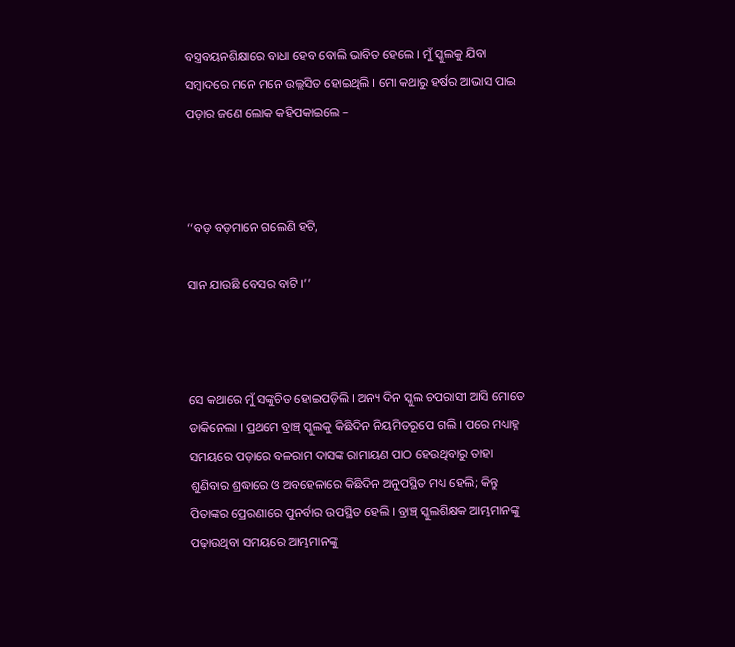ବସ୍ତ୍ରବୟନଶିକ୍ଷାରେ ବାଧା ହେବ ବୋଲି ଭାବିତ ହେଲେ । ମୁଁ ସ୍କୁଲକୁ ଯିବା ସମ୍ବାଦରେ ମନେ ମନେ ଉଲ୍ଲସିତ ହୋଇଥିଲି । ମୋ କଥାରୁ ହର୍ଷର ଆଭାସ ପାଇ ପଡ଼ାର ଜଣେ ଲୋକ କହିପକାଇଲେ –



‘‘ବଡ଼ ବଡ଼ମାନେ ଗଲେଣି ହଟି,

ସାନ ଯାଉଛି ବେସର ବାଟି ।’’



ସେ କଥାରେ ମୁଁ ସଙ୍କୁଚିତ ହୋଇପଡ଼ିଲି । ଅନ୍ୟ ଦିନ ସ୍କୁଲ ଚପରାସୀ ଆସି ମୋତେ ଡାକିନେଲା । ପ୍ରଥମେ ବ୍ରାଞ୍ଚ୍ ସ୍କୁଲକୁ କିଛିଦିନ ନିୟମିତରୂପେ ଗଲି । ପରେ ମଧ୍ୟାହ୍ନ ସମୟରେ ପଡ଼ାରେ ବଳରାମ ଦାସଙ୍କ ରାମାୟଣ ପାଠ ହେଉଥିବାରୁ ତାହା ଶୁଣିବାର ଶ୍ରଦ୍ଧାରେ ଓ ଅବହେଳାରେ କିଛିଦିନ ଅନୁପସ୍ଥିତ ମଧ୍ୟ ହେଲି; କିନ୍ତୁ ପିତାଙ୍କର ପ୍ରେରଣାରେ ପୁନର୍ବାର ଉପସ୍ଥିତ ହେଲି । ବ୍ରାଞ୍ଚ୍ ସ୍କୁଲଶିକ୍ଷକ ଆମ୍ଭମାନଙ୍କୁ ପଢ଼ାଉଥିବା ସମୟରେ ଆମ୍ଭମାନଙ୍କୁ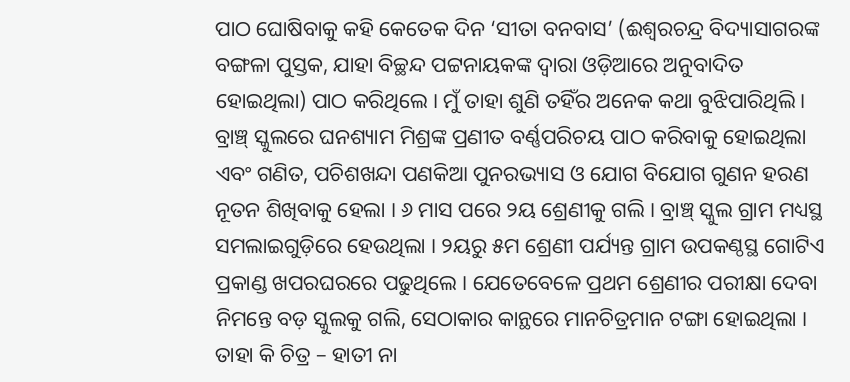ପାଠ ଘୋଷିବାକୁ କହି କେତେକ ଦିନ ‘ସୀତା ବନବାସ’ (ଈଶ୍ୱରଚନ୍ଦ୍ର ବିଦ୍ୟାସାଗରଙ୍କ ବଙ୍ଗଳା ପୁସ୍ତକ, ଯାହା ବିଚ୍ଛନ୍ଦ ପଟ୍ଟନାୟକଙ୍କ ଦ୍ୱାରା ଓଡ଼ିଆରେ ଅନୁବାଦିତ ହୋଇଥିଲା) ପାଠ କରିଥିଲେ । ମୁଁ ତାହା ଶୁଣି ତହିଁର ଅନେକ କଥା ବୁଝିପାରିଥିଲି । ବ୍ରାଞ୍ଚ୍ ସ୍କୁଲରେ ଘନଶ୍ୟାମ ମିଶ୍ରଙ୍କ ପ୍ରଣୀତ ବର୍ଣ୍ଣପରିଚୟ ପାଠ କରିବାକୁ ହୋଇଥିଲା ଏବଂ ଗଣିତ, ପଚିଶଖନ୍ଦା ପଣକିଆ ପୁନରଭ୍ୟାସ ଓ ଯୋଗ ବିଯୋଗ ଗୁଣନ ହରଣ ନୂତନ ଶିଖିବାକୁ ହେଲା । ୬ ମାସ ପରେ ୨ୟ ଶ୍ରେଣୀକୁ ଗଲି । ବ୍ରାଞ୍ଚ୍ ସ୍କୁଲ ଗ୍ରାମ ମଧ୍ୟସ୍ଥ ସମଲାଇଗୁଡ଼ିରେ ହେଉଥିଲା । ୨ୟରୁ ୫ମ ଶ୍ରେଣୀ ପର୍ଯ୍ୟନ୍ତ ଗ୍ରାମ ଉପକଣ୍ଠସ୍ଥ ଗୋଟିଏ ପ୍ରକାଣ୍ଡ ଖପରଘରରେ ପଢୁଥିଲେ । ଯେତେବେଳେ ପ୍ରଥମ ଶ୍ରେଣୀର ପରୀକ୍ଷା ଦେବା ନିମନ୍ତେ ବଡ଼ ସ୍କୁଲକୁ ଗଲି, ସେଠାକାର କାନ୍ଥରେ ମାନଚିତ୍ରମାନ ଟଙ୍ଗା ହୋଇଥିଲା । ତାହା କି ଚିତ୍ର – ହାତୀ ନା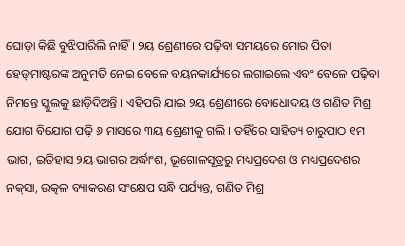ଘୋଡ଼ା କିଛି ବୁଝିପାରିଲି ନାହିଁ । ୨ୟ ଶ୍ରେଣୀରେ ପଢ଼ିବା ସମୟରେ ମୋର ପିତା ହେଡ୍‌ମାଷ୍ଟରଙ୍କ ଅନୁମତି ନେଇ ବେଳେ ବୟନକାର୍ଯ୍ୟରେ ଲଗାଇଲେ ଏବଂ ବେଳେ ପଢ଼ିବା ନିମନ୍ତେ ସ୍କୁଲକୁ ଛାଡ଼ିଦିଅନ୍ତି । ଏହିପରି ଯାଇ ୨ୟ ଶ୍ରେଣୀରେ ବୋଧୋଦୟ ଓ ଗଣିତ ମିଶ୍ର ଯୋଗ ବିଯୋଗ ପଢ଼ି ୬ ମାସରେ ୩ୟ ଶ୍ରେଣୀକୁ ଗଲି । ତହିଁରେ ସାହିତ୍ୟ ଚାରୁପାଠ ୧ମ ଭାଗ, ଇତିହାସ ୨ୟ ଭାଗର ଅର୍ଦ୍ଧାଂଶ, ଭୂଗୋଳସୂତ୍ରରୁ ମଧ୍ୟପ୍ରଦେଶ ଓ ମଧ୍ୟପ୍ରଦେଶର ନକ୍‌ସା, ଉତ୍କଳ ବ୍ୟାକରଣ ସଂକ୍ଷେପ ସନ୍ଧି ପର୍ଯ୍ୟନ୍ତ, ଗଣିତ ମିଶ୍ର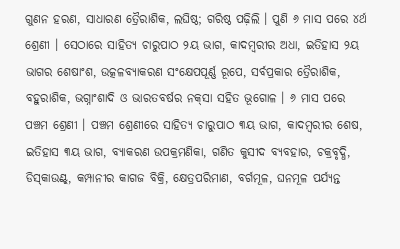ଗୁଣନ ହରଣ, ସାଧାରଣ ତ୍ରୈରାଶିକ, ଲଘିଷ୍ଠ; ଗରିଷ୍ଠ ପଢ଼ିଲି । ପୁଣି ୬ ମାସ ପରେ ୪ର୍ଥ ଶ୍ରେଣୀ । ସେଠାରେ ସାହିତ୍ୟ ଚାରୁପାଠ ୨ୟ ଭାଗ, କାଦମ୍ବରୀର ଅଧା, ଇତିହାସ ୨ୟ ଭାଗର ଶେଷାଂଶ, ଉତ୍କଳବ୍ୟାକରଣ ସଂକ୍ଷେପପୂର୍ଣ୍ଣ ରୂପେ, ସର୍ବପ୍ରକାର ତ୍ରୈରାଶିକ, ବହୁରାଶିକ, ଭଗ୍ନାଂଶାଦି ଓ ଭାରତବର୍ଷର ନକ୍‌ସା ସହିତ ଭୂଗୋଳ । ୬ ମାସ ପରେ ପଞ୍ଚମ ଶ୍ରେଣୀ । ପଞ୍ଚମ ଶ୍ରେଣୀରେ ସାହିତ୍ୟ ଚାରୁପାଠ ୩ୟ ଭାଗ, କାଦମ୍ବରୀର ଶେଷ, ଇତିହାସ ୩ୟ ଭାଗ, ବ୍ୟାକରଣ ଉପକ୍ରମଣିକା, ଗଣିତ କୁସୀଦ ବ୍ୟବହାର, ଚକ୍ରବୃଦ୍ଧି, ଡିସ୍‌କାଉଣ୍ଟ୍, କମ୍ପାନୀର କାଗଜ ବିକ୍ରି, କ୍ଷେତ୍ରପରିମାଣ, ବର୍ଗମୂଳ, ଘନମୂଳ ପର୍ଯ୍ୟନ୍ତ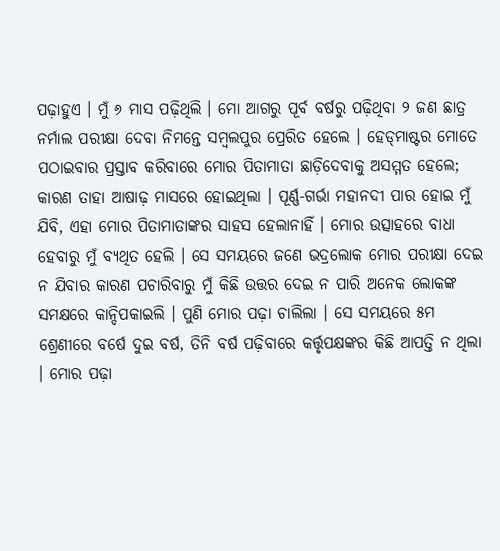ପଢ଼ାହୁଏ । ମୁଁ ୬ ମାସ ପଢ଼ିଥିଲି । ମୋ ଆଗରୁ ପୂର୍ବ ବର୍ଷରୁ ପଢ଼ିଥିବା ୨ ଜଣ ଛାତ୍ର ନର୍ମାଲ ପରୀକ୍ଷା ଦେବା ନିମନ୍ତେ ସମ୍ବଲପୁର ପ୍ରେରିତ ହେଲେ । ହେଡ୍‌ମାଷ୍ଟର ମୋତେ ପଠାଇବାର ପ୍ରସ୍ତାବ କରିବାରେ ମୋର ପିତାମାତା ଛାଡ଼ିଦେବାକୁ ଅସମ୍ମତ ହେଲେ; କାରଣ ତାହା ଆଷାଢ଼ ମାସରେ ହୋଇଥିଲା । ପୂର୍ଣ୍ଣ-ଗର୍ଭା ମହାନଦୀ ପାର ହୋଇ ମୁଁ ଯିବି, ଏହା ମୋର ପିତାମାତାଙ୍କର ସାହସ ହେଲାନାହିଁ । ମୋର ଉତ୍ସାହରେ ବାଧା ହେବାରୁ ମୁଁ ବ୍ୟଥିତ ହେଲି । ସେ ସମୟରେ ଜଣେ ଭଦ୍ରଲୋକ ମୋର ପରୀକ୍ଷା ଦେଇ ନ ଯିବାର କାରଣ ପଚାରିବାରୁ ମୁଁ କିଛି ଉତ୍ତର ଦେଇ ନ ପାରି ଅନେକ ଲୋକଙ୍କ ସମକ୍ଷରେ କାନ୍ଦିପକାଇଲି । ପୁଣି ମୋର ପଢ଼ା ଚାଲିଲା । ସେ ସମୟରେ ୫ମ ଶ୍ରେଣୀରେ ବର୍ଷେ ଦୁଇ ବର୍ଷ, ତିନି ବର୍ଷ ପଢ଼ିବାରେ କର୍ତ୍ତୃପକ୍ଷଙ୍କର କିଛି ଆପତ୍ତି ନ ଥିଲା । ମୋର ପଢ଼ା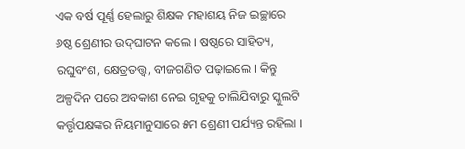ଏକ ବର୍ଷ ପୂର୍ଣ୍ଣ ହେଲାରୁ ଶିକ୍ଷକ ମହାଶୟ ନିଜ ଇଚ୍ଛାରେ ୬ଷ୍ଠ ଶ୍ରେଣୀର ଉଦ୍‌ଘାଟନ କଲେ । ଷଷ୍ଠରେ ସାହିତ୍ୟ, ରଘୁବଂଶ, କ୍ଷେତ୍ରତତ୍ତ୍ୱ, ବୀଜଗଣିତ ପଢ଼ାଇଲେ । କିନ୍ତୁ ଅଳ୍ପଦିନ ପରେ ଅବକାଶ ନେଇ ଗୃହକୁ ଚାଲିଯିବାରୁ ସ୍କୁଲଟି କର୍ତ୍ତୃପକ୍ଷଙ୍କର ନିୟମାନୁସାରେ ୫ମ ଶ୍ରେଣୀ ପର୍ଯ୍ୟନ୍ତ ରହିଲା ।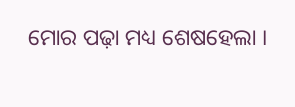ମୋର ପଢ଼ା ମଧ୍ୟ ଶେଷହେଲା ।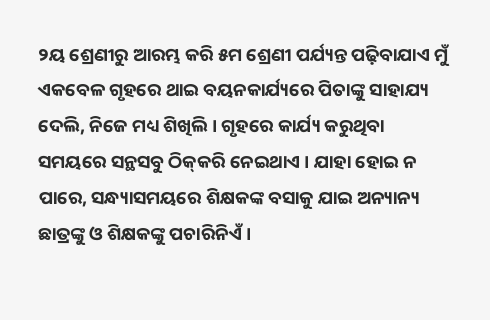୨ୟ ଶ୍ରେଣୀରୁ ଆରମ୍ଭ କରି ୫ମ ଶ୍ରେଣୀ ପର୍ଯ୍ୟନ୍ତ ପଢ଼ିବାଯାଏ ମୁଁ ଏକବେଳ ଗୃହରେ ଥାଇ ବୟନକାର୍ଯ୍ୟରେ ପିତାଙ୍କୁ ସାହାଯ୍ୟ ଦେଲି, ନିଜେ ମଧ୍ୟ ଶିଖିଲି । ଗୃହରେ କାର୍ଯ୍ୟ କରୁଥିବା ସମୟରେ ସନ୍ଥସବୁ ଠିକ୍‌କରି ନେଇଥାଏ । ଯାହା ହୋଇ ନ ପାରେ, ସନ୍ଧ୍ୟାସମୟରେ ଶିକ୍ଷକଙ୍କ ବସାକୁ ଯାଇ ଅନ୍ୟାନ୍ୟ ଛାତ୍ରଙ୍କୁ ଓ ଶିକ୍ଷକଙ୍କୁ ପଚାରିନିଏଁ ।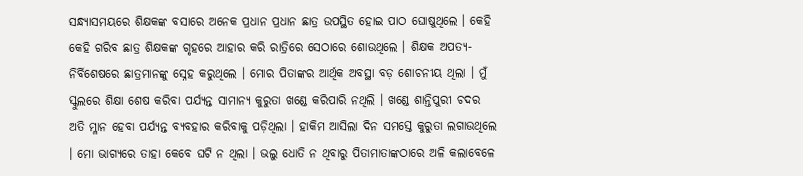ସନ୍ଧ୍ୟାସମୟରେ ଶିକ୍ଷକଙ୍କ ବସାରେ ଅନେକ ପ୍ରଧାନ ପ୍ରଧାନ ଛାତ୍ର ଉପସ୍ଥିତ ହୋଇ ପାଠ ଘୋଷୁଥିଲେ । କେହି କେହି ଗରିବ ଛାତ୍ର ଶିକ୍ଷକଙ୍କ ଗୃହରେ ଆହାର କରି ରାତ୍ରିରେ ସେଠାରେ ଶୋଉଥିଲେ । ଶିକ୍ଷକ ଅପତ୍ୟ-ନିର୍ବିଶେଷରେ ଛାତ୍ରମାନଙ୍କୁ ସ୍ନେହ କରୁଥିଲେ । ମୋର ପିତାଙ୍କର ଆର୍ଥିକ ଅବସ୍ଥା ବଡ଼ ଶୋଚନୀୟ ଥିଲା । ମୁଁ ସ୍କୁଲରେ ଶିକ୍ଷା ଶେଷ କରିବା ପର୍ଯ୍ୟନ୍ତ ସାମାନ୍ୟ କୁରୁତା ଖଣ୍ଡେ କରିପାରି ନଥିଲି । ଖଣ୍ଡେ ଶାନ୍ତିପୁରୀ ଚଦର ଅତି ମ୍ଳାନ ହେବା ପର୍ଯ୍ୟନ୍ତ ବ୍ୟବହାର କରିବାକୁ ପଡ଼ିଥିଲା । ହାକିମ ଆସିଲା ଦିନ ସମସ୍ତେ କୁରୁତା ଲଗାଉଥିଲେ । ମୋ ଭାଗ୍ୟରେ ତାହା କେବେ ଘଟି ନ ଥିଲା । ଭଲୁ ଧୋତି ନ ଥିବାରୁ ପିତାମାତାଙ୍କଠାରେ ଅଳି କଲାବେଳେ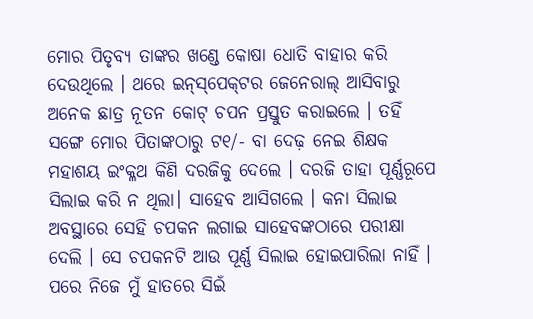ମୋର ପିତୃବ୍ୟ ତାଙ୍କର ଖଣ୍ଡେ କୋଷା ଧୋତି ବାହାର କରି ଦେଉଥିଲେ । ଥରେ ଇନ୍‌ସ୍‌ପେକ୍‌ଟର ଜେନେରାଲ୍ ଆସିବାରୁ ଅନେକ ଛାତ୍ର ନୂତନ କୋଟ୍ ଚପନ ପ୍ରସ୍ତୁତ କରାଇଲେ । ତହିଁ ସଙ୍ଗେ ମୋର ପିତାଙ୍କଠାରୁ ଟ୧/- ବା ଦେଢ଼ ନେଇ ଶିକ୍ଷକ ମହାଶୟ ଇଂକ୍ଳଥ କିଣି ଦରଜିକୁ ଦେଲେ । ଦରଜି ତାହା ପୂର୍ଣ୍ଣରୂପେ ସିଲାଇ କରି ନ ଥିଲା। ସାହେବ ଆସିଗଲେ । କନା ସିଲାଇ ଅବସ୍ଥାରେ ସେହି ଚପକନ ଲଗାଇ ସାହେବଙ୍କଠାରେ ପରୀକ୍ଷା ଦେଲି । ସେ ଚପକନଟି ଆଉ ପୂର୍ଣ୍ଣ ସିଲାଇ ହୋଇପାରିଲା ନାହିଁ । ପରେ ନିଜେ ମୁଁ ହାତରେ ସିଇଁ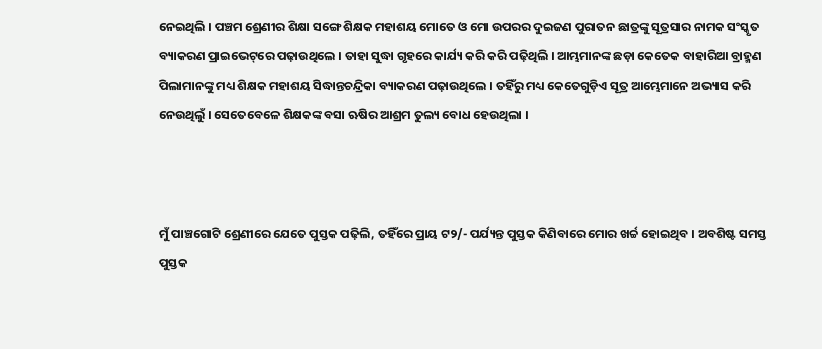ନେଇଥିଲି । ପଞ୍ଚମ ଶ୍ରେଣୀର ଶିକ୍ଷା ସଙ୍ଗେ ଶିକ୍ଷକ ମହାଶୟ ମୋତେ ଓ ମୋ ଉପରର ଦୁଇଜଣ ପୁରାତନ ଛାତ୍ରଙ୍କୁ ସୂତ୍ରସାର ନାମକ ସଂସ୍କୃତ ବ୍ୟାକରଣ ପ୍ରାଇଭେଟ୍‌ରେ ପଢ଼ାଉଥିଲେ । ତାହା ସୁଦ୍ଧା ଗୃହରେ କାର୍ଯ୍ୟ କରି କରି ପଢ଼ିଥିଲି । ଆମ୍ଭମାନଙ୍କ ଛଡ଼ା କେତେକ ବାହାରିଆ ବ୍ରାହ୍ମଣ ପିଲାମାନଙ୍କୁ ମଧ୍ୟ ଶିକ୍ଷକ ମହାଶୟ ସିଦ୍ଧାନ୍ତଚନ୍ଦ୍ରିକା ବ୍ୟାକରଣ ପଢ଼ାଉଥିଲେ । ତହିଁରୁ ମଧ୍ୟ କେତେଗୁଡ଼ିଏ ସୂତ୍ର ଆମ୍ଭେମାନେ ଅଭ୍ୟାସ କରି ନେଉଥିଲୁଁ । ସେତେବେଳେ ଶିକ୍ଷକଙ୍କ ବସା ଋଷିର ଆଶ୍ରମ ତୁଲ୍ୟ ବୋଧ ହେଉଥିଲା ।



ମୁଁ ପାଞ୍ଚଗୋଟି ଶ୍ରେଣୀରେ ଯେତେ ପୁସ୍ତକ ପଢ଼ିଲି, ତହିଁରେ ପ୍ରାୟ ଟ୨/- ପର୍ଯ୍ୟନ୍ତ ପୁସ୍ତକ କିଣିବାରେ ମୋର ଖର୍ଚ୍ଚ ହୋଇଥିବ । ଅବଶିଷ୍ଟ ସମସ୍ତ ପୁସ୍ତକ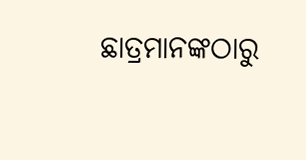ଛାତ୍ରମାନଙ୍କଠାରୁ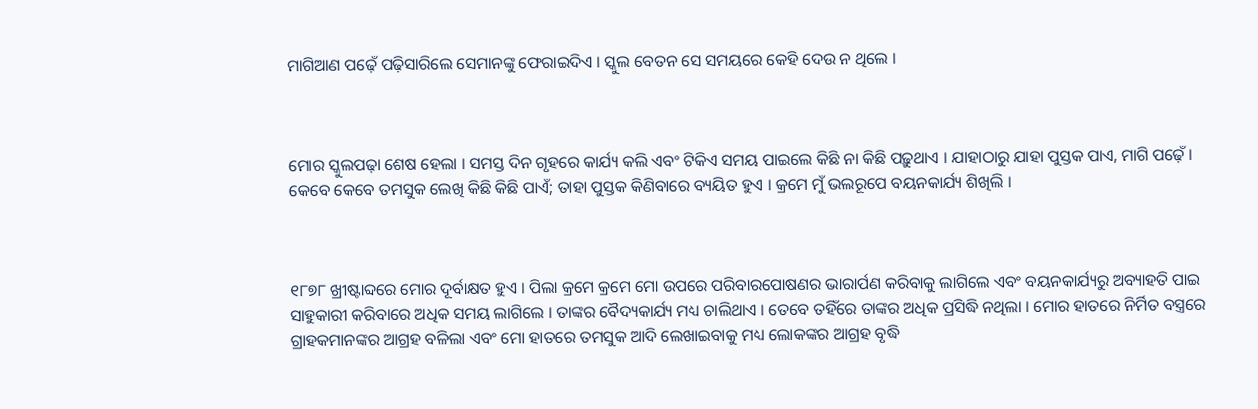ମାଗିଆଣ ପଢ଼େଁ ପଢ଼ିସାରିଲେ ସେମାନଙ୍କୁ ଫେରାଇଦିଏ । ସ୍କୁଲ ବେତନ ସେ ସମୟରେ କେହି ଦେଉ ନ ଥିଲେ ।



ମୋର ସ୍କୁଲପଢ଼ା ଶେଷ ହେଲା । ସମସ୍ତ ଦିନ ଗୃହରେ କାର୍ଯ୍ୟ କଲି ଏବଂ ଟିକିଏ ସମୟ ପାଇଲେ କିଛି ନା କିଛି ପଢ଼ୁଥାଏ । ଯାହାଠାରୁ ଯାହା ପୁସ୍ତକ ପାଏ, ମାଗି ପଢ଼େଁ । କେବେ କେବେ ତମସୁକ ଲେଖି କିଛି କିଛି ପାଏଁ; ତାହା ପୁସ୍ତକ କିଣିବାରେ ବ୍ୟୟିତ ହୁଏ । କ୍ରମେ ମୁଁ ଭଲରୂପେ ବୟନକାର୍ଯ୍ୟ ଶିଖିଲି ।



୧୮୭୮ ଖ୍ରୀଷ୍ଟାବ୍ଦରେ ମୋର ଦୂର୍ବାକ୍ଷତ ହୁଏ । ପିଲା କ୍ରମେ କ୍ରମେ ମୋ ଉପରେ ପରିବାରପୋଷଣର ଭାରାର୍ପଣ କରିବାକୁ ଲାଗିଲେ ଏବଂ ବୟନକାର୍ଯ୍ୟରୁ ଅବ୍ୟାହତି ପାଇ ସାହୁକାରୀ କରିବାରେ ଅଧିକ ସମୟ ଲାଗିଲେ । ତାଙ୍କର ବୈଦ୍ୟକାର୍ଯ୍ୟ ମଧ୍ୟ ଚାଲିଥାଏ । ତେବେ ତହିଁରେ ତାଙ୍କର ଅଧିକ ପ୍ରସିଦ୍ଧି ନଥିଲା । ମୋର ହାତରେ ନିର୍ମିତ ବସ୍ତ୍ରରେ ଗ୍ରାହକମାନଙ୍କର ଆଗ୍ରହ ବଳିଲା ଏବଂ ମୋ ହାତରେ ତମସୁକ ଆଦି ଲେଖାଇବାକୁ ମଧ୍ୟ ଲୋକଙ୍କର ଆଗ୍ରହ ବୃଦ୍ଧି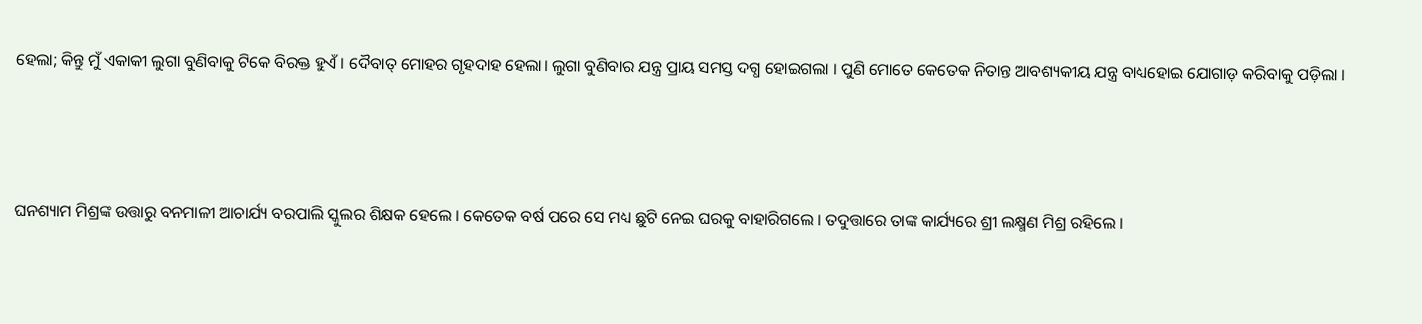ହେଲା; କିନ୍ତୁ ମୁଁ ଏକାକୀ ଲୁଗା ବୁଣିବାକୁ ଟିକେ ବିରକ୍ତ ହୁଏଁ । ଦୈବାତ୍ ମୋହର ଗୃହଦାହ ହେଲା। ଲୁଗା ବୁଣିବାର ଯନ୍ତ୍ର ପ୍ରାୟ ସମସ୍ତ ଦଗ୍ଧ ହୋଇଗଲା । ପୁଣି ମୋତେ କେତେକ ନିତାନ୍ତ ଆବଶ୍ୟକୀୟ ଯନ୍ତ୍ର ବାଧ୍ୟହୋଇ ଯୋଗାଡ଼ କରିବାକୁ ପଡ଼ିଲା ।



ଘନଶ୍ୟାମ ମିଶ୍ରଙ୍କ ଉତ୍ତାରୁ ବନମାଳୀ ଆଚାର୍ଯ୍ୟ ବରପାଲି ସ୍କୁଲର ଶିକ୍ଷକ ହେଲେ । କେତେକ ବର୍ଷ ପରେ ସେ ମଧ୍ୟ ଛୁଟି ନେଇ ଘରକୁ ବାହାରିଗଲେ । ତଦୁତ୍ତାରେ ତାଙ୍କ କାର୍ଯ୍ୟରେ ଶ୍ରୀ ଲକ୍ଷ୍ମଣ ମିଶ୍ର ରହିଲେ ।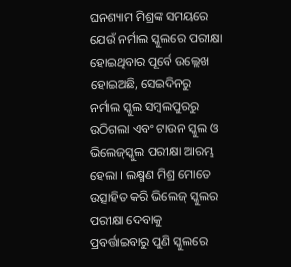ଘନଶ୍ୟାମ ମିଶ୍ରଙ୍କ ସମୟରେ ଯେଉଁ ନର୍ମାଲ ସ୍କୁଲରେ ପରୀକ୍ଷା ହୋଇଥିବାର ପୂର୍ବେ ଉଲ୍ଲେଖ ହୋଇଅଛି, ସେଇଦିନରୁ ନର୍ମାଲ ସ୍କୁଲ ସମ୍ବଲପୁରରୁ ଉଠିଗଲା ଏବଂ ଟାଉନ ସ୍କୁଲ ଓ ଭିଲେଜ୍‌ସ୍କୁଲ ପରୀକ୍ଷା ଆରମ୍ଭ ହେଲା । ଲକ୍ଷ୍ମଣ ମିଶ୍ର ମୋତେ ଉତ୍ସାହିତ କରି ଭିଲେଜ୍ ସ୍କୁଲର ପରୀକ୍ଷା ଦେବାକୁ ପ୍ରବର୍ତ୍ତାଇବାରୁ ପୁଣି ସ୍କୁଲରେ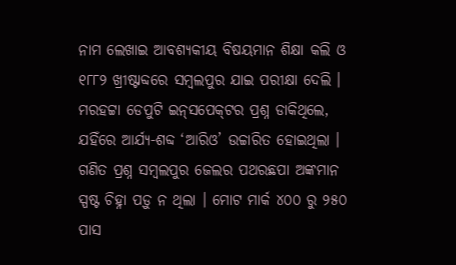ନାମ ଲେଖାଇ ଆବଶ୍ୟକୀୟ ବିଷୟମାନ ଶିକ୍ଷା କଲି ଓ ୧୮୮୨ ଖ୍ରୀଷ୍ଟାବ୍ଦରେ ସମ୍ବଲପୁର ଯାଇ ପରୀକ୍ଷା ଦେଲି । ମରହଟ୍ଟା ଡେପୁଟି ଇନ୍‌ସପେକ୍‌ଟର ପ୍ରଶ୍ନ ଡାକିଥିଲେ, ଯହିଁରେ ଆର୍ଯ୍ୟ-ଶବ୍ଦ ‘ଆରିଓ’ ଉଚ୍ଚାରିତ ହୋଇଥିଲା । ଗଣିତ ପ୍ରଶ୍ନ ସମ୍ବଲପୁର ଜେଲର ପଥରଛପା ଅଙ୍କମାନ ସ୍ପଷ୍ଟ ଚିହ୍ନା ପଡ଼ୁ ନ ଥିଲା । ମୋଟ ମାର୍କ ୪୦୦ ରୁ ୨୫୦ ପାସ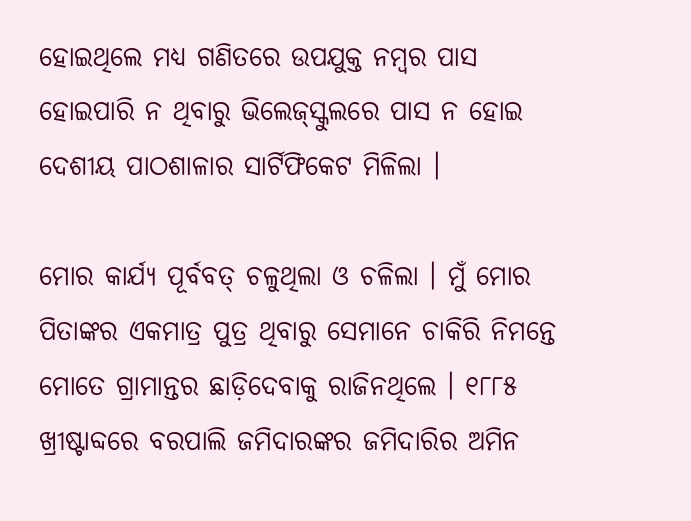ହୋଇଥିଲେ ମଧ୍ୟ ଗଣିତରେ ଉପଯୁକ୍ତ ନମ୍ବର ପାସ ହୋଇପାରି ନ ଥିବାରୁ ଭିଲେଜ୍‌ସ୍କୁଲରେ ପାସ ନ ହୋଇ ଦେଶୀୟ ପାଠଶାଳାର ସାର୍ଟିଫିକେଟ ମିଳିଲା ।

ମୋର କାର୍ଯ୍ୟ ପୂର୍ବବତ୍ ଚଳୁଥିଲା ଓ ଚଳିଲା । ମୁଁ ମୋର ପିତାଙ୍କର ଏକମାତ୍ର ପୁତ୍ର ଥିବାରୁ ସେମାନେ ଚାକିରି ନିମନ୍ତେ ମୋତେ ଗ୍ରାମାନ୍ତର ଛାଡ଼ିଦେବାକୁ ରାଜିନଥିଲେ । ୧୮୮୫ ଖ୍ରୀଷ୍ଟାବ୍ଦରେ ବରପାଲି ଜମିଦାରଙ୍କର ଜମିଦାରିର ଅମିନ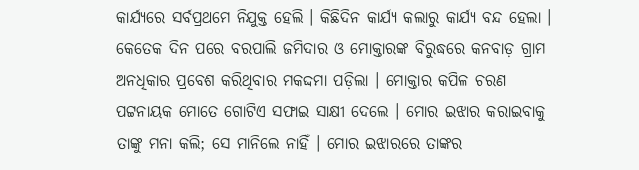କାର୍ଯ୍ୟରେ ସର୍ବପ୍ରଥମେ ନିଯୁକ୍ତ ହେଲି । କିଛିଦିନ କାର୍ଯ୍ୟ କଲାରୁ କାର୍ଯ୍ୟ ବନ୍ଦ ହେଲା । କେତେକ ଦିନ ପରେ ବରପାଲି ଜମିଦାର ଓ ମୋକ୍ତାରଙ୍କ ବିରୁଦ୍ଧରେ କନବାଡ଼ ଗ୍ରାମ ଅନଧିକାର ପ୍ରବେଶ କରିଥିବାର ମକଦ୍ଦମା ପଡ଼ିଲା । ମୋକ୍ତାର କପିଳ ଚରଣ ପଟ୍ଟନାୟକ ମୋତେ ଗୋଟିଏ ସଫାଇ ସାକ୍ଷୀ ଦେଲେ । ମୋର ଇଝାର କରାଇବାକୁ ତାଙ୍କୁ ମନା କଲି; ସେ ମାନିଲେ ନାହିଁ । ମୋର ଇଝାରରେ ତାଙ୍କର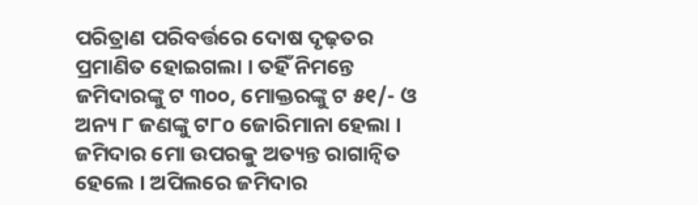ପରିତ୍ରାଣ ପରିବର୍ତ୍ତରେ ଦୋଷ ଦୃଢ଼ତର ପ୍ରମାଣିତ ହୋଇଗଲା । ତହିଁ ନିମନ୍ତେ ଜମିଦାରଙ୍କୁ ଟ ୩୦୦, ମୋକ୍ତରଙ୍କୁ ଟ ୫୧/- ଓ ଅନ୍ୟ ୮ ଜଣଙ୍କୁ ଟ୮o ଜୋରିମାନା ହେଲା । ଜମିଦାର ମୋ ଉପରକୁ ଅତ୍ୟନ୍ତ ରାଗାନ୍ୱିତ ହେଲେ । ଅପିଲରେ ଜମିଦାର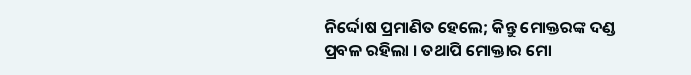ନିର୍ଦ୍ଦୋଷ ପ୍ରମାଣିତ ହେଲେ; କିନ୍ତୁ ମୋକ୍ତରଙ୍କ ଦଣ୍ଡ ପ୍ରବଳ ରହିଲା । ତଥାପି ମୋକ୍ତାର ମୋ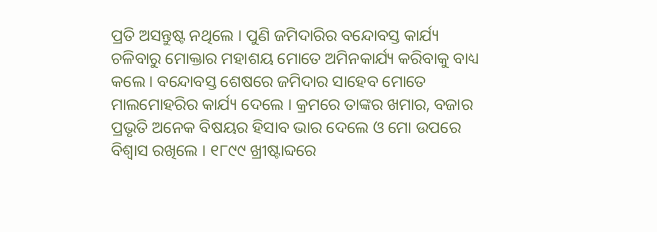ପ୍ରତି ଅସନ୍ତୁଷ୍ଟ ନଥିଲେ । ପୁଣି ଜମିଦାରିର ବନ୍ଦୋବସ୍ତ କାର୍ଯ୍ୟ ଚଳିବାରୁ ମୋକ୍ତାର ମହାଶୟ ମୋତେ ଅମିନକାର୍ଯ୍ୟ କରିବାକୁ ବାଧ୍ୟ କଲେ । ବନ୍ଦୋବସ୍ତ ଶେଷରେ ଜମିଦାର ସାହେବ ମୋତେ ମାଲମୋହରିର କାର୍ଯ୍ୟ ଦେଲେ । କ୍ରମରେ ତାଙ୍କର ଖମାର, ବଜାର ପ୍ରଭୃତି ଅନେକ ବିଷୟର ହିସାବ ଭାର ଦେଲେ ଓ ମୋ ଉପରେ ବିଶ୍ଵାସ ରଖିଲେ । ୧୮୯୯ ଖ୍ରୀଷ୍ଟାବ୍ଦରେ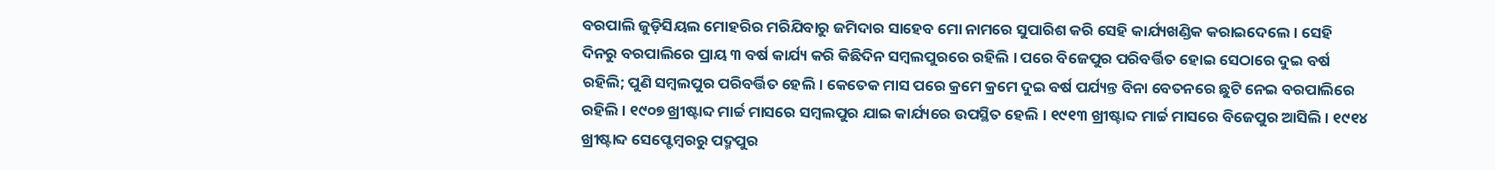ବରପାଲି ଜୁଡ଼ିସିୟଲ ମୋହରିର ମରିଯିବାରୁ ଜମିଦାର ସାହେବ ମୋ ନାମରେ ସୁପାରିଶ କରି ସେହି କାର୍ଯ୍ୟଖଣ୍ଡିକ କରାଇଦେଲେ । ସେହି ଦିନରୁ ବରପାଲିରେ ପ୍ରାୟ ୩ ବର୍ଷ କାର୍ଯ୍ୟ କରି କିଛିଦିନ ସମ୍ବଲପୁରରେ ରହିଲି । ପରେ ବିଜେପୁର ପରିବର୍ତ୍ତିତ ହୋଇ ସେଠାରେ ଦୁଇ ବର୍ଷ ରହିଲି; ପୁଣି ସମ୍ବଲପୁର ପରିବର୍ତ୍ତିତ ହେଲି । କେତେକ ମାସ ପରେ କ୍ରମେ କ୍ରମେ ଦୁଇ ବର୍ଷ ପର୍ଯ୍ୟନ୍ତ ବିନା ବେତନରେ ଛୁଟି ନେଇ ବରପାଲିରେ ରହିଲି । ୧୯୦୭ ଖ୍ରୀଷ୍ଟାବ୍ଦ ମାର୍ଚ୍ଚ ମାସରେ ସମ୍ବଲପୁର ଯାଇ କାର୍ଯ୍ୟରେ ଉପସ୍ଥିତ ହେଲି । ୧୯୧୩ ଖ୍ରୀଷ୍ଟାବ୍ଦ ମାର୍ଚ୍ଚ ମାସରେ ବିଜେପୁର ଆସିଲି । ୧୯୧୪ ଖ୍ରୀଷ୍ଟାବ୍ଦ ସେପ୍ଟେମ୍ବରରୁ ପଦ୍ମପୁର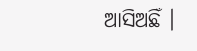ଆସିଅଛିଁ ।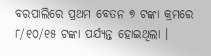ବରପାଲିରେ ପ୍ରଥମ ବେତନ ୭ ଟଙ୍କା କ୍ରମରେ ୮/୧୦/୧୫ ଟଙ୍କା ପର୍ଯ୍ୟନ୍ତ ହୋଇଥିଲା ।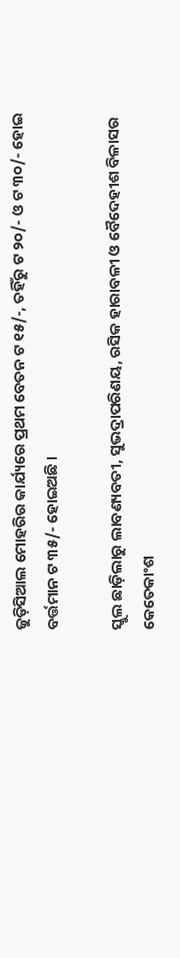ଜୁଡ଼ିସିଆଲ ମୋହରିର କାର୍ଯ୍ୟରେ ପ୍ରଥମ ବେତନ ଟ ୧୫/-, ତହିଁରୁ ଟ ୨୦/- ଓ ଟ ୩୦/- ହୋଇ ବର୍ତ୍ତମାନ ଟ ୩୫/- ହୋଇଅଛି ।

ସ୍କୁଲ ଛାଡ଼ିଲାରୁ ଲାବଣ୍ୟବତୀ, ସୁଭଦ୍ରାପରିଣୟ, ରସିକ ହାରାବଳୀ ଓ ବୈଦେହୀଶ ବିଳାସର କେତେକାଂଶ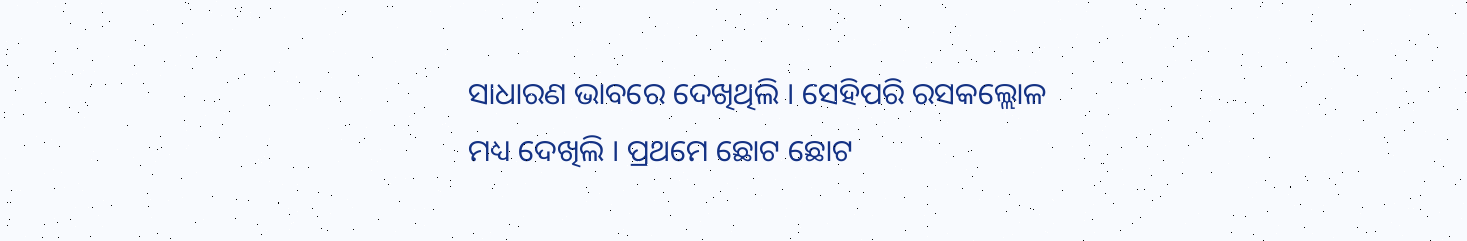ସାଧାରଣ ଭାବରେ ଦେଖିଥିଲି । ସେହିପରି ରସକଲ୍ଲୋଳ ମଧ୍ୟ ଦେଖିଲି । ପ୍ରଥମେ ଛୋଟ ଛୋଟ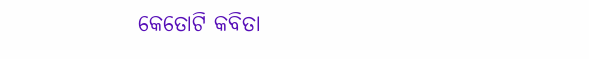କେତୋଟି କବିତା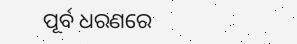ପୂର୍ବ ଧରଣରେ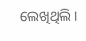ଲେଖିଥିଲି ।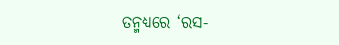ତନ୍ମଧ୍ୟରେ ‘ରସ-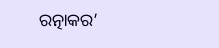ରତ୍ନାକର’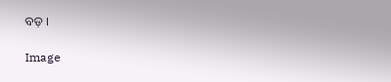ବଡ଼ ।

Image